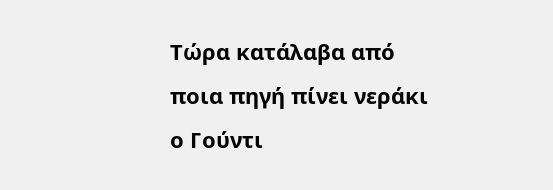Τώρα κατάλαβα από ποια πηγή πίνει νεράκι ο Γούντι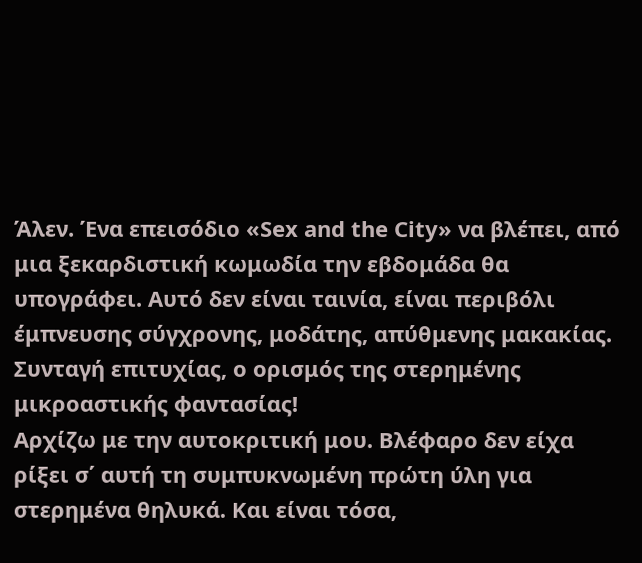Άλεν. Ένα επεισόδιο «Sex and the City» να βλέπει, από μια ξεκαρδιστική κωμωδία την εβδομάδα θα υπογράφει. Αυτό δεν είναι ταινία, είναι περιβόλι έμπνευσης σύγχρονης, μοδάτης, απύθμενης μακακίας. Συνταγή επιτυχίας, ο ορισμός της στερημένης μικροαστικής φαντασίας!
Αρχίζω με την αυτοκριτική μου. Βλέφαρο δεν είχα ρίξει σ΄ αυτή τη συμπυκνωμένη πρώτη ύλη για στερημένα θηλυκά. Και είναι τόσα,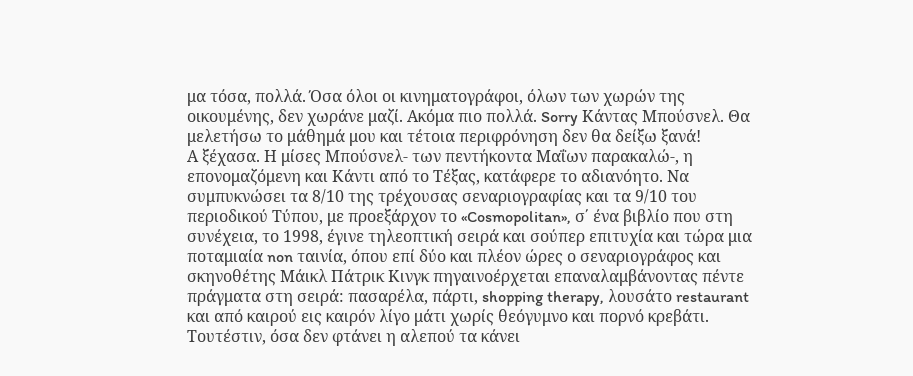μα τόσα, πολλά. Όσα όλοι οι κινηματογράφοι, όλων των χωρών της οικουμένης, δεν χωράνε μαζί. Ακόμα πιο πολλά. Sorry Κάντας Μπούσνελ. Θα μελετήσω το μάθημά μου και τέτοια περιφρόνηση δεν θα δείξω ξανά!
Α ξέχασα. Η μίσες Μπούσνελ- των πεντήκοντα Μαΐων παρακαλώ-, η επονομαζόμενη και Κάντι από το Τέξας, κατάφερε το αδιανόητο. Να συμπυκνώσει τα 8/10 της τρέχουσας σεναριογραφίας και τα 9/10 του περιοδικού Τύπου, με προεξάρχον το «Cosmopolitan», σ΄ ένα βιβλίο που στη συνέχεια, το 1998, έγινε τηλεοπτική σειρά και σούπερ επιτυχία και τώρα μια ποταμιαία non ταινία, όπου επί δύο και πλέον ώρες ο σεναριογράφος και σκηνοθέτης Μάικλ Πάτρικ Κινγκ πηγαινοέρχεται επαναλαμβάνοντας πέντε πράγματα στη σειρά: πασαρέλα, πάρτι, shopping therapy, λουσάτο restaurant και από καιρού εις καιρόν λίγο μάτι χωρίς θεόγυμνο και πορνό κρεβάτι. Τουτέστιν, όσα δεν φτάνει η αλεπού τα κάνει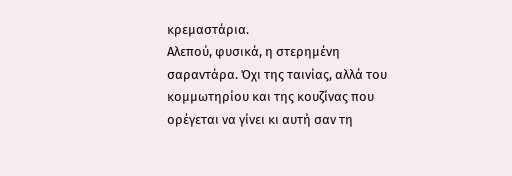κρεμαστάρια.
Αλεπού, φυσικά, η στερημένη σαραντάρα. Όχι της ταινίας, αλλά του κομμωτηρίου και της κουζίνας που ορέγεται να γίνει κι αυτή σαν τη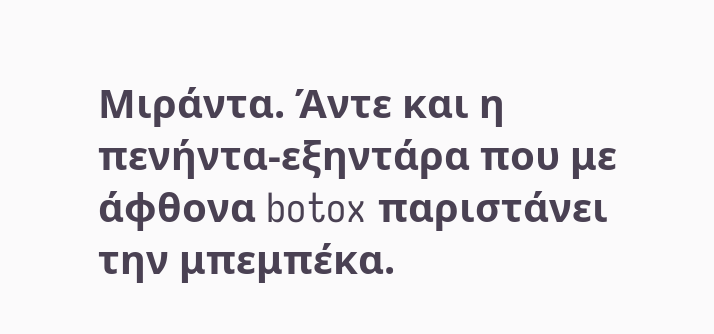Μιράντα. Άντε και η πενήντα-εξηντάρα που με άφθονα botox παριστάνει την μπεμπέκα.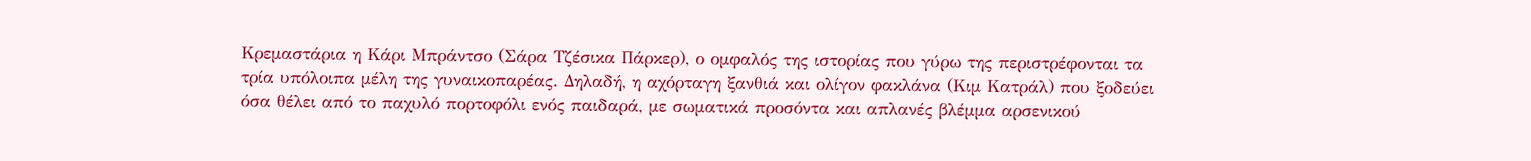Κρεμαστάρια η Κάρι Μπράντσο (Σάρα Τζέσικα Πάρκερ), ο ομφαλός της ιστορίας που γύρω της περιστρέφονται τα τρία υπόλοιπα μέλη της γυναικοπαρέας. Δηλαδή, η αχόρταγη ξανθιά και ολίγον φακλάνα (Κιμ Κατράλ) που ξοδεύει όσα θέλει από το παχυλό πορτοφόλι ενός παιδαρά, με σωματικά προσόντα και απλανές βλέμμα αρσενικού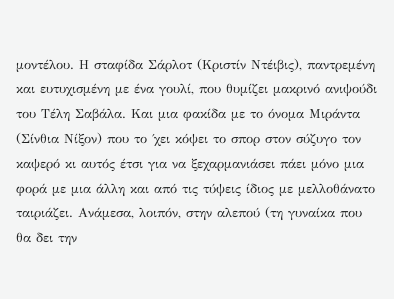μοντέλου. Η σταφίδα Σάρλοτ (Κριστίν Ντέιβις), παντρεμένη και ευτυχισμένη με ένα γουλί, που θυμίζει μακρινό ανιψούδι του Τέλη Σαβάλα. Και μια φακίδα με το όνομα Μιράντα (Σίνθια Νίξον) που το ΄χει κόψει το σπορ στον σύζυγο τον καψερό κι αυτός έτσι για να ξεχαρμανιάσει πάει μόνο μια φορά με μια άλλη και από τις τύψεις ίδιος με μελλοθάνατο ταιριάζει. Ανάμεσα, λοιπόν, στην αλεπού (τη γυναίκα που θα δει την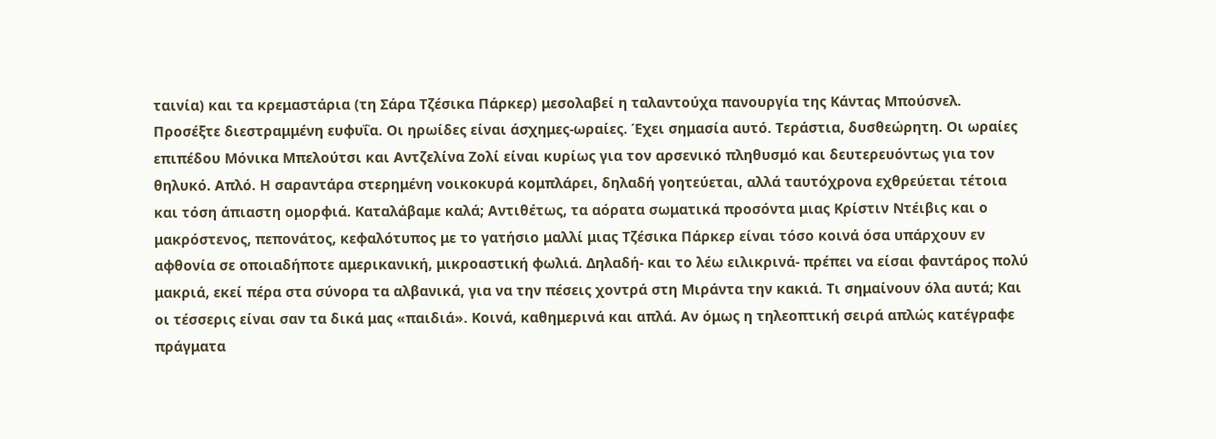ταινία) και τα κρεμαστάρια (τη Σάρα Τζέσικα Πάρκερ) μεσολαβεί η ταλαντούχα πανουργία της Κάντας Μπούσνελ.
Προσέξτε διεστραμμένη ευφυΐα. Οι ηρωίδες είναι άσχημες-ωραίες. Έχει σημασία αυτό. Τεράστια, δυσθεώρητη. Οι ωραίες επιπέδου Μόνικα Μπελούτσι και Αντζελίνα Ζολί είναι κυρίως για τον αρσενικό πληθυσμό και δευτερευόντως για τον θηλυκό. Απλό. Η σαραντάρα στερημένη νοικοκυρά κομπλάρει, δηλαδή γοητεύεται, αλλά ταυτόχρονα εχθρεύεται τέτοια και τόση άπιαστη ομορφιά. Καταλάβαμε καλά; Αντιθέτως, τα αόρατα σωματικά προσόντα μιας Κρίστιν Ντέιβις και ο μακρόστενος, πεπονάτος, κεφαλότυπος με το γατήσιο μαλλί μιας Τζέσικα Πάρκερ είναι τόσο κοινά όσα υπάρχουν εν αφθονία σε οποιαδήποτε αμερικανική, μικροαστική φωλιά. Δηλαδή- και το λέω ειλικρινά- πρέπει να είσαι φαντάρος πολύ μακριά, εκεί πέρα στα σύνορα τα αλβανικά, για να την πέσεις χοντρά στη Μιράντα την κακιά. Τι σημαίνουν όλα αυτά; Και οι τέσσερις είναι σαν τα δικά μας «παιδιά». Κοινά, καθημερινά και απλά. Αν όμως η τηλεοπτική σειρά απλώς κατέγραφε πράγματα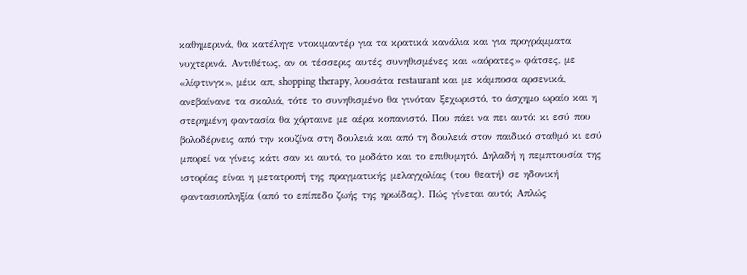καθημερινά, θα κατέληγε ντοκιμαντέρ για τα κρατικά κανάλια και για προγράμματα νυχτερινά. Αντιθέτως, αν οι τέσσερις αυτές συνηθισμένες και «αόρατες» φάτσες, με «λίφτινγκ», μέικ απ, shopping therapy, λουσάτα restaurant και με κάμποσα αρσενικά, ανεβαίνανε τα σκαλιά, τότε το συνηθισμένο θα γινόταν ξεχωριστό, το άσχημο ωραίο και η στερημένη φαντασία θα χόρταινε με αέρα κοπανιστό. Που πάει να πει αυτό: κι εσύ που βολοδέρνεις από την κουζίνα στη δουλειά και από τη δουλειά στον παιδικό σταθμό κι εσύ μπορεί να γίνεις κάτι σαν κι αυτό, το μοδάτο και το επιθυμητό. Δηλαδή η πεμπτουσία της ιστορίας είναι η μετατροπή της πραγματικής μελαγχολίας (του θεατή) σε ηδονική φαντασιοπληξία (από το επίπεδο ζωής της ηρωίδας). Πώς γίνεται αυτό; Απλώς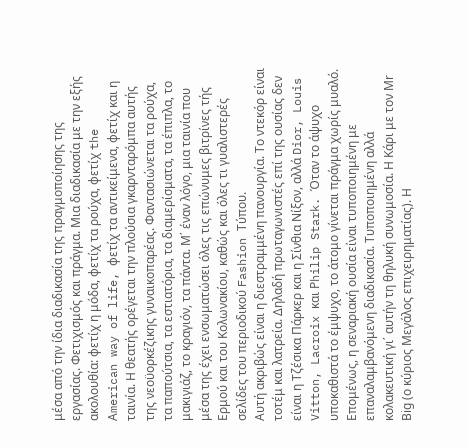μέσα από την ίδια διαδικασία της πραγμοποίησης της εργασίας. Φετιχισμός και πράγμα. Μια διαδικασία με την εξής ακολουθία: φετίχ η μόδα, φετίχ τα ρούχα, φετίχ the Αmerican way of life, φετίχ τα αντικείμενα, φετίχ και η ταινία. Η θεατής ορέγεται την πλούσια γκαρνταρόμπα αυτής της νεοϋορκέζικης γυναικοπαρέας. Φαντασιώνεται τα ρούχα, τα παπούτσια, τα εστιατόρια, τα διαμερίσματα, τα έπιπλα, το μακιγιάζ, το κραγιόν, τα πάντα. Μ΄ έναν λόγο, μια ταινία που μέσα της έχει ενσωματώσει όλες τις επώνυμες βιτρίνες τής Ερμού και του Κολωνακίου, καθώς και όλες τι γυαλιστερές σελίδες του περιοδικού Fashion Τύπου.
Αυτή ακριβώς είναι η διεστραμμένη πανουργία. Το ντεκόρ είναι τοτέμ και λατρεία. Δηλαδή πρωταγωνιστές επί της ουσίας δεν είναι η Τζέσικα Πάρκερ και η Σίνθια Νίξον, αλλά Dior, Louis Vitton, Lacroix και Ρhilip Stark. Όταν το άψυχο υποκαθιστά το έμψυχο, το άτομο γίνεται πράγμα χωρίς μυαλό. Επομένως, η σεναριακή ουσία είναι τυποποιημένη με επαναλαμβανόμενη διαδικασία. Τυποποιημένη αλλά κολακευτική γι΄ αυτήν τη θηλυκή συνωμοσία. Η Κάρι με τον Μr Βig (ο κύριος Μεγάλος επιχειρηματίας). Η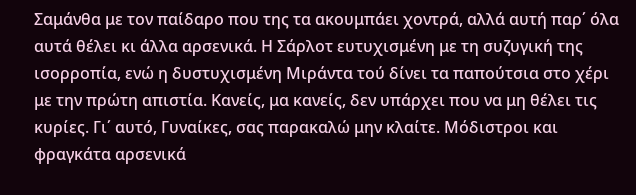Σαμάνθα με τον παίδαρο που της τα ακουμπάει χοντρά, αλλά αυτή παρ΄ όλα αυτά θέλει κι άλλα αρσενικά. Η Σάρλοτ ευτυχισμένη με τη συζυγική της ισορροπία, ενώ η δυστυχισμένη Μιράντα τού δίνει τα παπούτσια στο χέρι με την πρώτη απιστία. Κανείς, μα κανείς, δεν υπάρχει που να μη θέλει τις κυρίες. Γι΄ αυτό, Γυναίκες, σας παρακαλώ μην κλαίτε. Μόδιστροι και φραγκάτα αρσενικά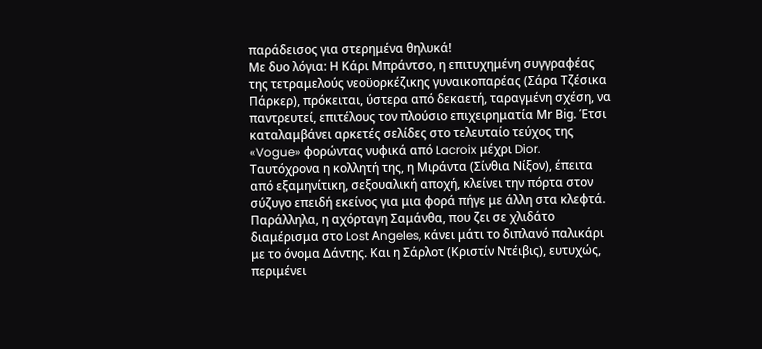παράδεισος για στερημένα θηλυκά!
Με δυο λόγια: Η Κάρι Μπράντσο, η επιτυχημένη συγγραφέας της τετραμελούς νεοϋορκέζικης γυναικοπαρέας (Σάρα Τζέσικα Πάρκερ), πρόκειται, ύστερα από δεκαετή, ταραγμένη σχέση, να παντρευτεί, επιτέλους τον πλούσιο επιχειρηματία Μr Βig. Έτσι καταλαμβάνει αρκετές σελίδες στο τελευταίο τεύχος της «Vogue» φορώντας νυφικά από Lacroix μέχρι Dior. Ταυτόχρονα η κολλητή της, η Μιράντα (Σίνθια Νίξον), έπειτα από εξαμηνίτικη, σεξουαλική αποχή, κλείνει την πόρτα στον σύζυγο επειδή εκείνος για μια φορά πήγε με άλλη στα κλεφτά. Παράλληλα, η αχόρταγη Σαμάνθα, που ζει σε χλιδάτο διαμέρισμα στο Lost Αngeles, κάνει μάτι το διπλανό παλικάρι με το όνομα Δάντης. Και η Σάρλοτ (Κριστίν Ντέιβις), ευτυχώς, περιμένει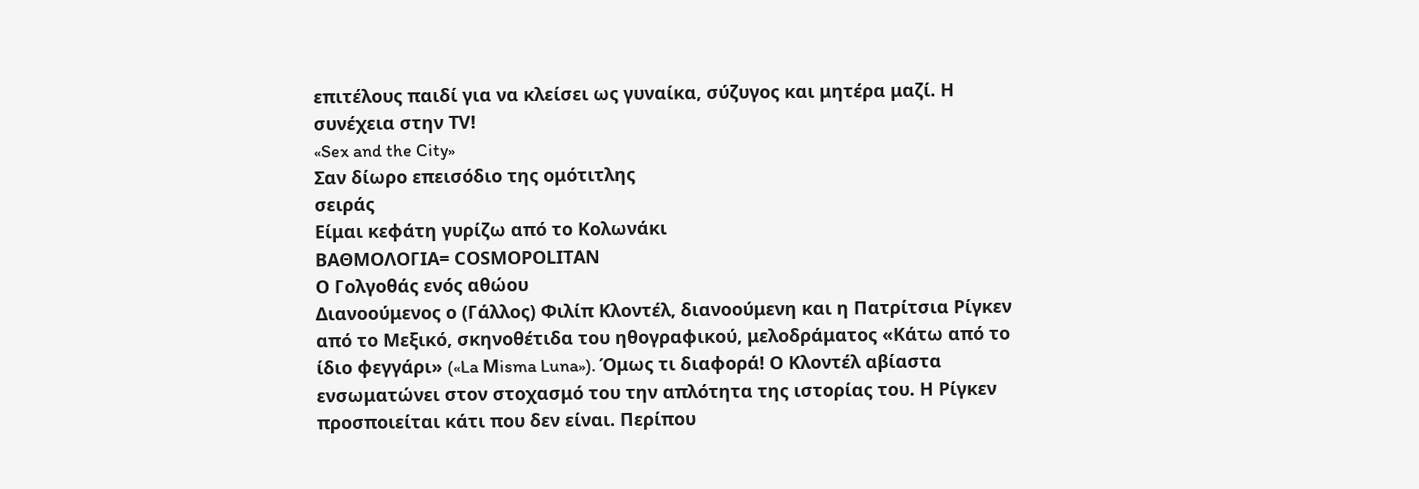επιτέλους παιδί για να κλείσει ως γυναίκα, σύζυγος και μητέρα μαζί. Η συνέχεια στην ΤV!
«Sex and the City»
Σαν δίωρο επεισόδιο της ομότιτλης
σειράς
Είμαι κεφάτη γυρίζω από το Κολωνάκι
ΒΑΘΜΟΛΟΓΙΑ= CΟSΜΟΡΟLΙΤΑΝ
Ο Γολγοθάς ενός αθώου
Διανοούμενος ο (Γάλλος) Φιλίπ Κλοντέλ, διανοούμενη και η Πατρίτσια Ρίγκεν από το Μεξικό, σκηνοθέτιδα του ηθογραφικού, μελοδράματος «Κάτω από το ίδιο φεγγάρι» («La Μisma Luna»). Όμως τι διαφορά! Ο Κλοντέλ αβίαστα ενσωματώνει στον στοχασμό του την απλότητα της ιστορίας του. Η Ρίγκεν προσποιείται κάτι που δεν είναι. Περίπου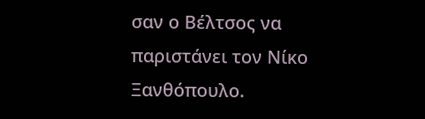σαν ο Βέλτσος να παριστάνει τον Νίκο Ξανθόπουλο.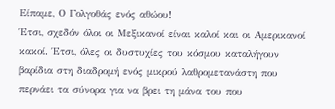Είπαμε, Ο Γολγοθάς ενός αθώου!
Έτσι, σχεδόν όλοι οι Μεξικανοί είναι καλοί και οι Αμερικανοί κακοί. Έτσι, όλες οι δυστυχίες του κόσμου καταλήγουν βαρίδια στη διαδρομή ενός μικρού λαθρομετανάστη που περνάει τα σύνορα για να βρει τη μάνα του που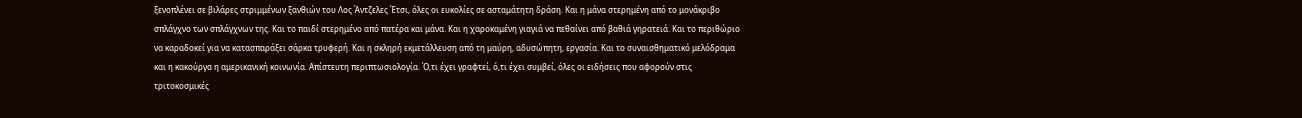ξενοπλένει σε βιλάρες στριμμένων ξανθιών του Λος Άντζελες Έτσι, όλες οι ευκολίες σε ασταμάτητη δράση. Και η μάνα στερημένη από το μονάκριβο σπλάγχνο των σπλάγχνων της. Και το παιδί στερημένο από πατέρα και μάνα. Και η χαροκαμένη γιαγιά να πεθαίνει από βαθιά γηρατειά. Και το περιθώριο να καραδοκεί για να κατασπαράξει σάρκα τρυφερή. Και η σκληρή εκμετάλλευση από τη μαύρη, αδυσώπητη, εργασία. Και το συναισθηματικό μελόδραμα και η κακούργα η αμερικανική κοινωνία. Απίστευτη περιπτωσιολογία. Ό,τι έχει γραφτεί, ό,τι έχει συμβεί, όλες οι ειδήσεις που αφορούν στις τριτοκοσμικές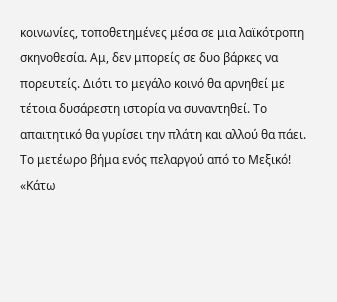κοινωνίες, τοποθετημένες μέσα σε μια λαϊκότροπη σκηνοθεσία. Αμ, δεν μπορείς σε δυο βάρκες να πορευτείς. Διότι το μεγάλο κοινό θα αρνηθεί με τέτοια δυσάρεστη ιστορία να συναντηθεί. Το απαιτητικό θα γυρίσει την πλάτη και αλλού θα πάει. Το μετέωρο βήμα ενός πελαργού από το Μεξικό!
«Κάτω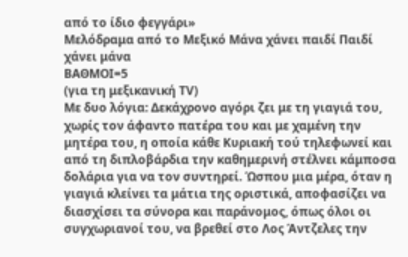από το ίδιο φεγγάρι»
Μελόδραμα από το Μεξικό Μάνα χάνει παιδί Παιδί χάνει μάνα
ΒΑΘΜΟΙ=5
(για τη μεξικανική ΤV)
Με δυο λόγια: Δεκάχρονο αγόρι ζει με τη γιαγιά του, χωρίς τον άφαντο πατέρα του και με χαμένη την μητέρα του, η οποία κάθε Κυριακή τού τηλεφωνεί και από τη διπλοβάρδια την καθημερινή στέλνει κάμποσα δολάρια για να τον συντηρεί. Ώσπου μια μέρα, όταν η γιαγιά κλείνει τα μάτια της οριστικά, αποφασίζει να διασχίσει τα σύνορα και παράνομος, όπως όλοι οι συγχωριανοί του, να βρεθεί στο Λος Άντζελες την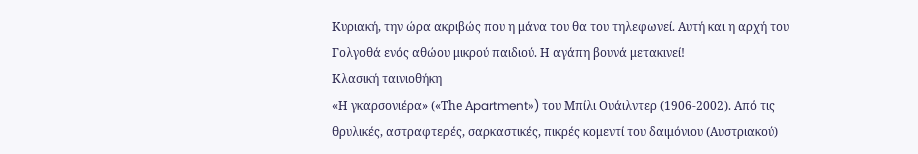Κυριακή, την ώρα ακριβώς που η μάνα του θα του τηλεφωνεί. Αυτή και η αρχή του Γολγοθά ενός αθώου μικρού παιδιού. Η αγάπη βουνά μετακινεί!
Κλασική ταινιοθήκη
«Η γκαρσονιέρα» («Τhe Αpartment») του Μπίλι Ουάιλντερ (1906-2002). Από τις θρυλικές, αστραφτερές, σαρκαστικές, πικρές κομεντί του δαιμόνιου (Αυστριακού)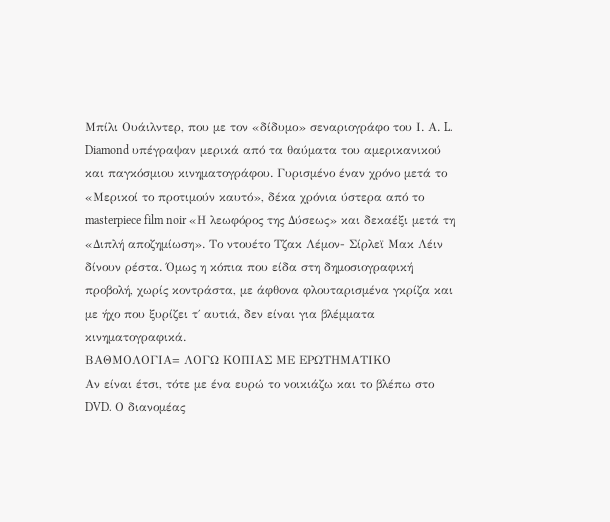Μπίλι Ουάιλντερ, που με τον «δίδυμο» σεναριογράφο του Ι. Α. L. Diamond υπέγραψαν μερικά από τα θαύματα του αμερικανικού και παγκόσμιου κινηματογράφου. Γυρισμένο έναν χρόνο μετά το «Μερικοί το προτιμούν καυτό», δέκα χρόνια ύστερα από το masterpiece film noir «Η λεωφόρος της Δύσεως» και δεκαέξι μετά τη «Διπλή αποζημίωση». Το ντουέτο Τζακ Λέμον- Σίρλεϊ Μακ Λέιν δίνουν ρέστα. Όμως η κόπια που είδα στη δημοσιογραφική προβολή, χωρίς κοντράστα, με άφθονα φλουταρισμένα γκρίζα και με ήχο που ξυρίζει τ΄ αυτιά, δεν είναι για βλέμματα κινηματογραφικά.
ΒΑΘΜΟΛΟΓΙΑ= ΛΟΓΩ ΚΟΠΙΑΣ ΜΕ ΕΡΩΤΗΜΑΤΙΚΟ
Αν είναι έτσι, τότε με ένα ευρώ το νοικιάζω και το βλέπω στο DVD. Ο διανομέας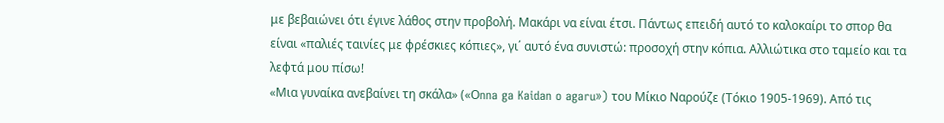με βεβαιώνει ότι έγινε λάθος στην προβολή. Μακάρι να είναι έτσι. Πάντως επειδή αυτό το καλοκαίρι το σπορ θα είναι «παλιές ταινίες με φρέσκιες κόπιες», γι΄ αυτό ένα συνιστώ: προσοχή στην κόπια. Αλλιώτικα στο ταμείο και τα λεφτά μου πίσω!
«Μια γυναίκα ανεβαίνει τη σκάλα» («Οnna ga Kaidan o agaru») του Μίκιο Ναρούζε (Τόκιο 1905-1969). Από τις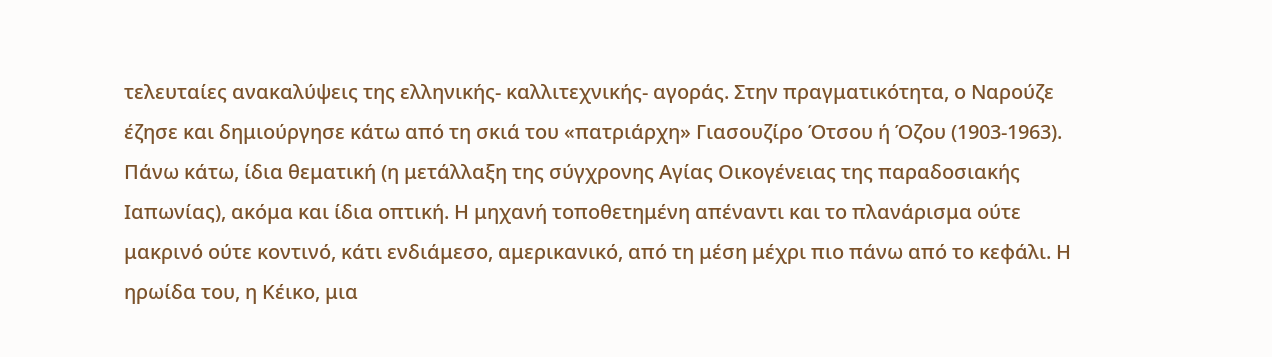τελευταίες ανακαλύψεις της ελληνικής- καλλιτεχνικής- αγοράς. Στην πραγματικότητα, ο Ναρούζε έζησε και δημιούργησε κάτω από τη σκιά του «πατριάρχη» Γιασουζίρο Ότσου ή Όζου (1903-1963). Πάνω κάτω, ίδια θεματική (η μετάλλαξη της σύγχρονης Αγίας Οικογένειας της παραδοσιακής Ιαπωνίας), ακόμα και ίδια οπτική. Η μηχανή τοποθετημένη απέναντι και το πλανάρισμα ούτε μακρινό ούτε κοντινό, κάτι ενδιάμεσο, αμερικανικό, από τη μέση μέχρι πιο πάνω από το κεφάλι. Η ηρωίδα του, η Κέικο, μια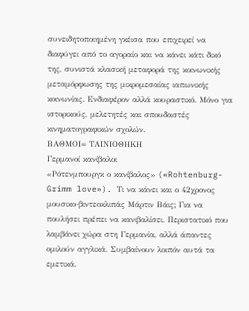συνειδητοποιημένη γκέισα που επιχειρεί να διαφύγει από το αγοραίο και να κάνει κάτι δικό της, συνιστά κλασική μεταφορά της κοινωνικής μεταμόρφωσης της μικρομεσαίας ιαπωνικής κοινωνίας. Ενδιαφέρον αλλά κουραστικό. Μόνο για ιστορικούς, μελετητές και σπουδαστές κινηματογραφικών σχολών.
ΒΑΘΜΟΙ= ΤΑΙΝΙΟΘΗΚΗ
Γερμανοί κανίβαλοι
«Ρότενμπουργκ ο κανίβαλος» («Rohtenburg- Grimm love»). Τι να κάνει και ο 42χρονος μουσικο-βιντεοκλιπάς Μάρτιν Βάις; Για να πουλήσει πρέπει να κανιβαλίσει. Περιστατικό που λαμβάνει χώρα στη Γερμανία, αλλά άπαντες ομιλούν αγγλικά. Συμβαίνουν λοιπόν αυτά τα εμετικά.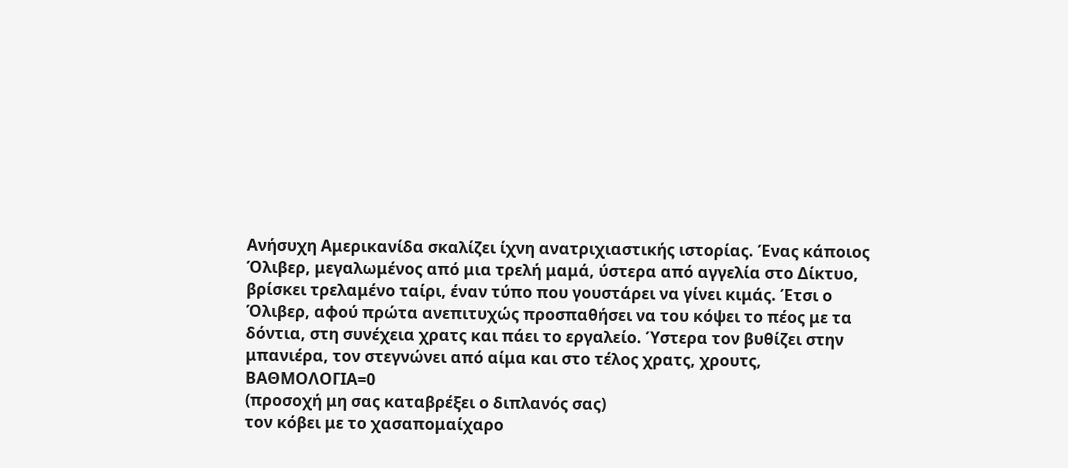Ανήσυχη Αμερικανίδα σκαλίζει ίχνη ανατριχιαστικής ιστορίας. Ένας κάποιος Όλιβερ, μεγαλωμένος από μια τρελή μαμά, ύστερα από αγγελία στο Δίκτυο, βρίσκει τρελαμένο ταίρι, έναν τύπο που γουστάρει να γίνει κιμάς. Έτσι ο Όλιβερ, αφού πρώτα ανεπιτυχώς προσπαθήσει να του κόψει το πέος με τα δόντια, στη συνέχεια χρατς και πάει το εργαλείο. Ύστερα τον βυθίζει στην μπανιέρα, τον στεγνώνει από αίμα και στο τέλος χρατς, χρουτς,
ΒΑΘΜΟΛΟΓΙΑ=0
(προσοχή μη σας καταβρέξει ο διπλανός σας)
τον κόβει με το χασαπομαίχαρο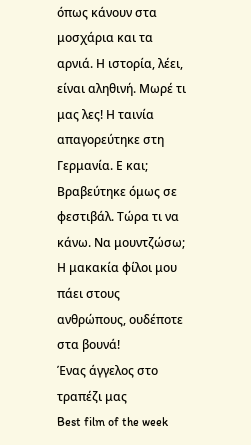όπως κάνουν στα μοσχάρια και τα αρνιά. Η ιστορία, λέει, είναι αληθινή. Μωρέ τι μας λες! Η ταινία απαγορεύτηκε στη Γερμανία. Ε και; Βραβεύτηκε όμως σε φεστιβάλ. Τώρα τι να κάνω. Να μουντζώσω; Η μακακία φίλοι μου πάει στους ανθρώπους, ουδέποτε στα βουνά!
Ένας άγγελος στο τραπέζι μας
Best film of the week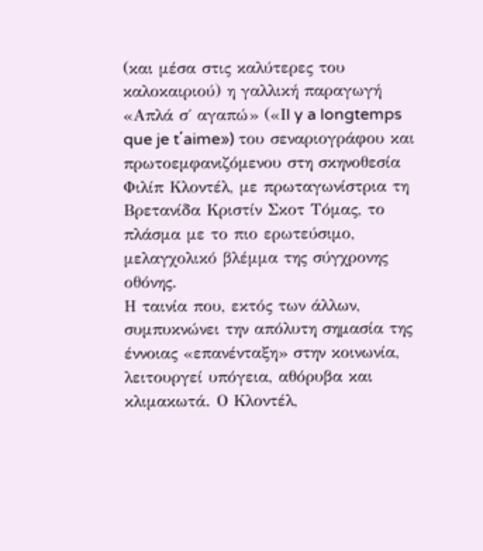(και μέσα στις καλύτερες του καλοκαιριού) η γαλλική παραγωγή «Απλά σ΄ αγαπώ» («Ιl y a longtemps que je t΄aime») του σεναριογράφου και πρωτοεμφανιζόμενου στη σκηνοθεσία Φιλίπ Κλοντέλ, με πρωταγωνίστρια τη Βρετανίδα Κριστίν Σκοτ Τόμας, το πλάσμα με το πιο ερωτεύσιμο, μελαγχολικό βλέμμα της σύγχρονης οθόνης.
Η ταινία που, εκτός των άλλων, συμπυκνώνει την απόλυτη σημασία της έννοιας «επανένταξη» στην κοινωνία, λειτουργεί υπόγεια, αθόρυβα και κλιμακωτά. Ο Κλοντέλ,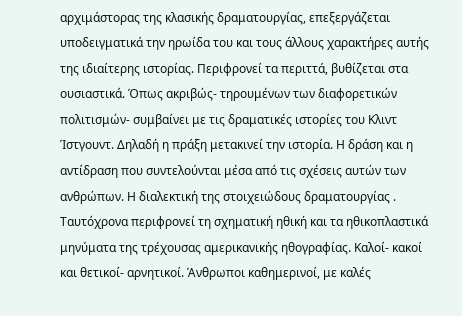αρχιμάστορας της κλασικής δραματουργίας, επεξεργάζεται υποδειγματικά την ηρωίδα του και τους άλλους χαρακτήρες αυτής της ιδιαίτερης ιστορίας. Περιφρονεί τα περιττά, βυθίζεται στα ουσιαστικά. Όπως ακριβώς- τηρουμένων των διαφορετικών πολιτισμών- συμβαίνει με τις δραματικές ιστορίες του Κλιντ Ίστγουντ. Δηλαδή η πράξη μετακινεί την ιστορία. Η δράση και η αντίδραση που συντελούνται μέσα από τις σχέσεις αυτών των ανθρώπων. Η διαλεκτική της στοιχειώδους δραματουργίας .
Ταυτόχρονα περιφρονεί τη σχηματική ηθική και τα ηθικοπλαστικά μηνύματα της τρέχουσας αμερικανικής ηθογραφίας. Καλοί- κακοί και θετικοί- αρνητικοί. Άνθρωποι καθημερινοί, με καλές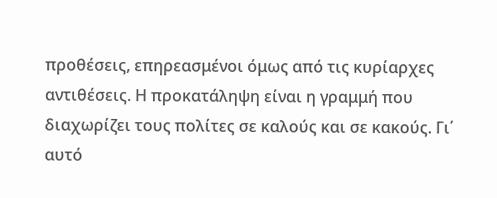προθέσεις, επηρεασμένοι όμως από τις κυρίαρχες αντιθέσεις. Η προκατάληψη είναι η γραμμή που διαχωρίζει τους πολίτες σε καλούς και σε κακούς. Γι΄ αυτό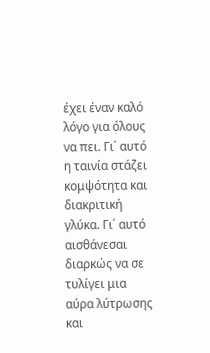έχει έναν καλό λόγο για όλους να πει. Γι΄ αυτό η ταινία στάζει κομψότητα και διακριτική γλύκα. Γι΄ αυτό αισθάνεσαι διαρκώς να σε τυλίγει μια αύρα λύτρωσης και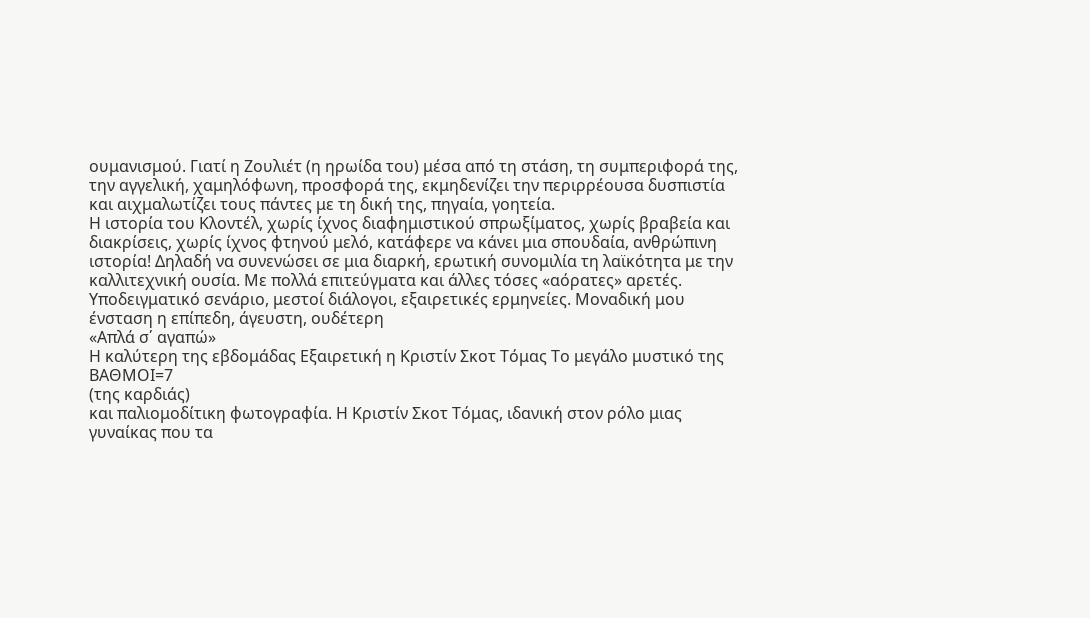ουμανισμού. Γιατί η Ζουλιέτ (η ηρωίδα του) μέσα από τη στάση, τη συμπεριφορά της, την αγγελική, χαμηλόφωνη, προσφορά της, εκμηδενίζει την περιρρέουσα δυσπιστία και αιχμαλωτίζει τους πάντες με τη δική της, πηγαία, γοητεία.
Η ιστορία του Κλοντέλ, χωρίς ίχνος διαφημιστικού σπρωξίματος, χωρίς βραβεία και διακρίσεις, χωρίς ίχνος φτηνού μελό, κατάφερε να κάνει μια σπουδαία, ανθρώπινη ιστορία! Δηλαδή να συνενώσει σε μια διαρκή, ερωτική συνομιλία τη λαϊκότητα με την καλλιτεχνική ουσία. Με πολλά επιτεύγματα και άλλες τόσες «αόρατες» αρετές.
Υποδειγματικό σενάριο, μεστοί διάλογοι, εξαιρετικές ερμηνείες. Μοναδική μου ένσταση η επίπεδη, άγευστη, ουδέτερη
«Απλά σ΄ αγαπώ»
Η καλύτερη της εβδομάδας Εξαιρετική η Κριστίν Σκοτ Τόμας Το μεγάλο μυστικό της
ΒΑΘΜΟΙ=7
(της καρδιάς)
και παλιομοδίτικη φωτογραφία. Η Κριστίν Σκοτ Τόμας, ιδανική στον ρόλο μιας γυναίκας που τα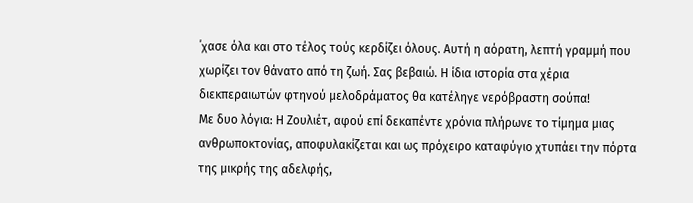΄χασε όλα και στο τέλος τούς κερδίζει όλους. Αυτή η αόρατη, λεπτή γραμμή που χωρίζει τον θάνατο από τη ζωή. Σας βεβαιώ. Η ίδια ιστορία στα χέρια διεκπεραιωτών φτηνού μελοδράματος θα κατέληγε νερόβραστη σούπα!
Με δυο λόγια: Η Ζουλιέτ, αφού επί δεκαπέντε χρόνια πλήρωνε το τίμημα μιας ανθρωποκτονίας, αποφυλακίζεται και ως πρόχειρο καταφύγιο χτυπάει την πόρτα της μικρής της αδελφής,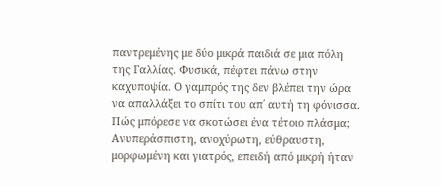παντρεμένης με δύο μικρά παιδιά σε μια πόλη της Γαλλίας. Φυσικά, πέφτει πάνω στην καχυποψία. Ο γαμπρός της δεν βλέπει την ώρα να απαλλάξει το σπίτι του απ΄ αυτή τη φόνισσα. Πώς μπόρεσε να σκοτώσει ένα τέτοιο πλάσμα; Ανυπεράσπιστη, ανοχύρωτη, εύθραυστη, μορφωμένη και γιατρός, επειδή από μικρή ήταν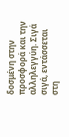δοσμένη στην προσφορά και την αλληλεγγύη. Σιγά σιγά, εντάσσεται στη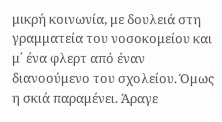μικρή κοινωνία, με δουλειά στη γραμματεία του νοσοκομείου και μ΄ ένα φλερτ από έναν διανοούμενο του σχολείου. Όμως η σκιά παραμένει. Άραγε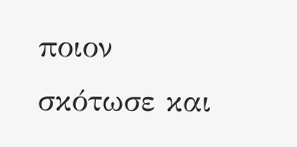ποιον σκότωσε και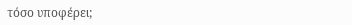τόσο υποφέρει;